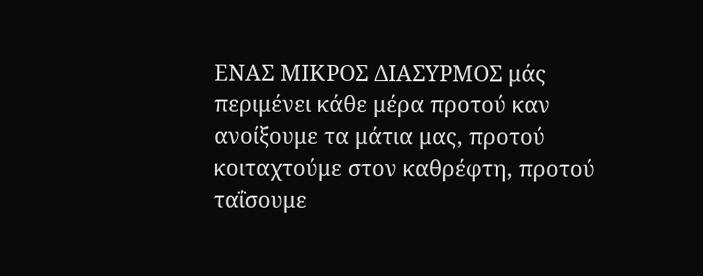ΕΝΑΣ ΜΙΚΡΟΣ ΔΙΑΣΥΡΜΟΣ μάς περιμένει κάθε μέρα προτού καν ανοίξουμε τα μάτια μας, προτού κοιταχτούμε στον καθρέφτη, προτού ταΐσουμε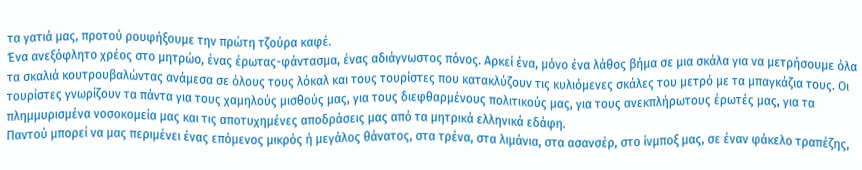τα γατιά μας, προτού ρουφήξουμε την πρώτη τζούρα καφέ.
Ένα ανεξόφλητο χρέος στο μητρώο, ένας έρωτας-φάντασμα, ένας αδιάγνωστος πόνος. Αρκεί ένα, μόνο ένα λάθος βήμα σε μια σκάλα για να μετρήσουμε όλα τα σκαλιά κουτρουβαλώντας ανάμεσα σε όλους τους λόκαλ και τους τουρίστες που κατακλύζουν τις κυλιόμενες σκάλες του μετρό με τα μπαγκάζια τους. Οι τουρίστες γνωρίζουν τα πάντα για τους χαμηλούς μισθούς μας, για τους διεφθαρμένους πολιτικούς μας, για τους ανεκπλήρωτους έρωτές μας, για τα πλημμυρισμένα νοσοκομεία μας και τις αποτυχημένες αποδράσεις μας από τα μητρικά ελληνικά εδάφη.
Παντού μπορεί να μας περιμένει ένας επόμενος μικρός ή μεγάλος θάνατος, στα τρένα, στα λιμάνια, στα ασανσέρ, στο ίνμποξ μας, σε έναν φάκελο τραπέζης,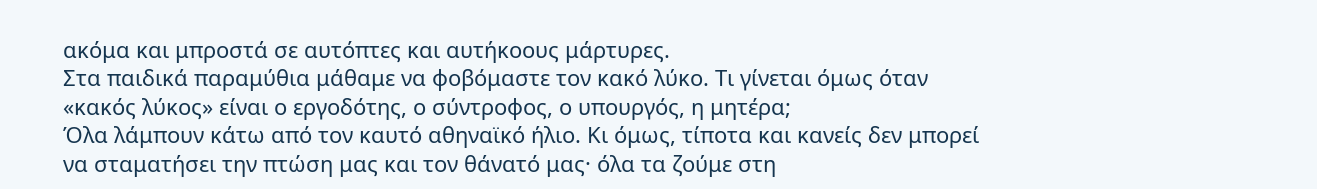ακόμα και μπροστά σε αυτόπτες και αυτήκοους μάρτυρες.
Στα παιδικά παραμύθια μάθαμε να φοβόμαστε τον κακό λύκο. Τι γίνεται όμως όταν «κακός λύκος» είναι ο εργοδότης, ο σύντροφος, ο υπουργός, η μητέρα;
Όλα λάμπουν κάτω από τον καυτό αθηναϊκό ήλιο. Κι όμως, τίποτα και κανείς δεν μπορεί να σταματήσει την πτώση μας και τον θάνατό μας· όλα τα ζούμε στη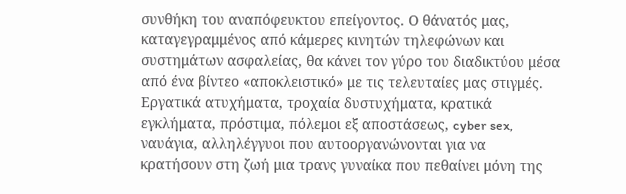συνθήκη του αναπόφευκτου επείγοντος. Ο θάνατός μας, καταγεγραμμένος από κάμερες κινητών τηλεφώνων και συστημάτων ασφαλείας, θα κάνει τον γύρο του διαδικτύου μέσα από ένα βίντεο «αποκλειστικό» με τις τελευταίες μας στιγμές.
Εργατικά ατυχήματα, τροχαία δυστυχήματα, κρατικά εγκλήματα, πρόστιμα, πόλεμοι εξ αποστάσεως, cyber sex, ναυάγια, αλληλέγγυοι που αυτοοργανώνονται για να κρατήσουν στη ζωή μια τρανς γυναίκα που πεθαίνει μόνη της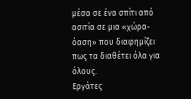μέσα σε ένα σπίτι από ασιτία σε μια «χώρα-όαση» που διαφημίζει πως τα διαθέτει όλα για όλους.
Εργάτες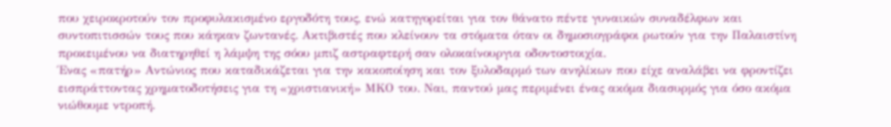που χειροκροτούν τον προφυλακισμένο εργοδότη τους, ενώ κατηγορείται για τον θάνατο πέντε γυναικών συναδέλφων και συντοπιτισσών τους που κάηκαν ζωντανές. Ακτιβιστές που κλείνουν τα στόματα όταν οι δημοσιογράφοι ρωτούν για την Παλαιστίνη προκειμένου να διατηρηθεί η λάμψη της σόου μπιζ αστραφτερή σαν ολοκαίνουργια οδοντοστοιχία.
Ένας «πατήρ» Αντώνιος που καταδικάζεται για την κακοποίηση και τον ξυλοδαρμό των ανηλίκων που είχε αναλάβει να φροντίζει εισπράττοντας χρηματοδοτήσεις για τη «χριστιανική» ΜΚΟ του. Ναι, παντού μας περιμένει ένας ακόμα διασυρμός για όσο ακόμα νιώθουμε ντροπή.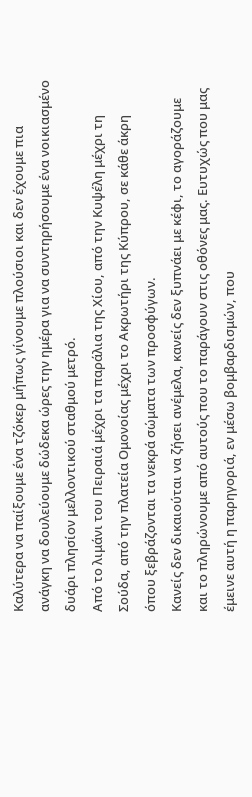Καλύτερα να παίξουμε ένα τζόκερ μήπως γίνουμε πλούσιοι και δεν έχουμε πια ανάγκη να δουλεύουμε δώδεκα ώρες την ημέρα για να συντηρήσουμε ένα νοικιασμένο δυάρι πλησίον μελλοντικού σταθμού μετρό.
Από το λιμάνι του Πειραιά μέχρι τα παράλια της Χίου, από την Κυψέλη μέχρι τη Σούδα, από την πλατεία Ομονοίας μέχρι το Ακρωτήρι της Κύπρου, σε κάθε άκρη όπου ξεβράζονται τα νεκρά σώματα των προσφύγων.
Κανείς δεν δικαιούται να ζήσει ανέμελα, κανείς δεν ξυπνάει με κέφι, το αγοράζουμε και το πληρώνουμε από αυτούς που το παράγουν στις οθόνες μας. Ευτυχώς που μας έμεινε αυτή η παρηγοριά, εν μέσω βομβαρδισμών, που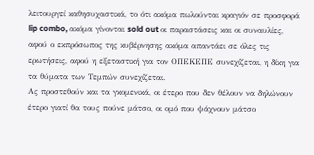λειτουργεί καθησυχαστικά, το ότι ακόμα πωλούνται κραγιόν σε προσφορά lip combo, ακόμα γίνονται sold out οι παραστάσεις και οι συναυλίες, αφού ο εκπρόσωπος της κυβέρνησης ακόμα απαντάει σε όλες τις ερωτήσεις, αφού η εξεταστική για τον ΟΠΕΚΕΠΕ συνεχίζεται, η δίκη για τα θύματα των Τεμπών συνεχίζεται.
Ας προστεθούν και τα γκομενικά, οι έτερο που δεν θέλουν να δηλώνουν έτερο γιατί θα τους πούνε μάτσο, οι ομό που ψάχνουν μάτσο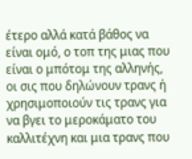έτερο αλλά κατά βάθος να είναι ομό, ο τοπ της μιας που είναι ο μπότομ της αλληνής, οι σις που δηλώνουν τρανς ή χρησιμοποιούν τις τρανς για να βγει το μεροκάματο του καλλιτέχνη και μια τρανς που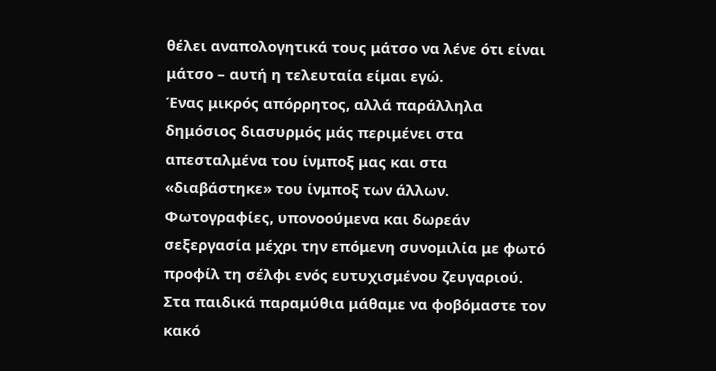θέλει αναπολογητικά τους μάτσο να λένε ότι είναι μάτσο – αυτή η τελευταία είμαι εγώ.
Ένας μικρός απόρρητος, αλλά παράλληλα δημόσιος διασυρμός μάς περιμένει στα απεσταλμένα του ίνμποξ μας και στα «διαβάστηκε» του ίνμποξ των άλλων. Φωτογραφίες, υπονοούμενα και δωρεάν σεξεργασία μέχρι την επόμενη συνομιλία με φωτό προφίλ τη σέλφι ενός ευτυχισμένου ζευγαριού.
Στα παιδικά παραμύθια μάθαμε να φοβόμαστε τον κακό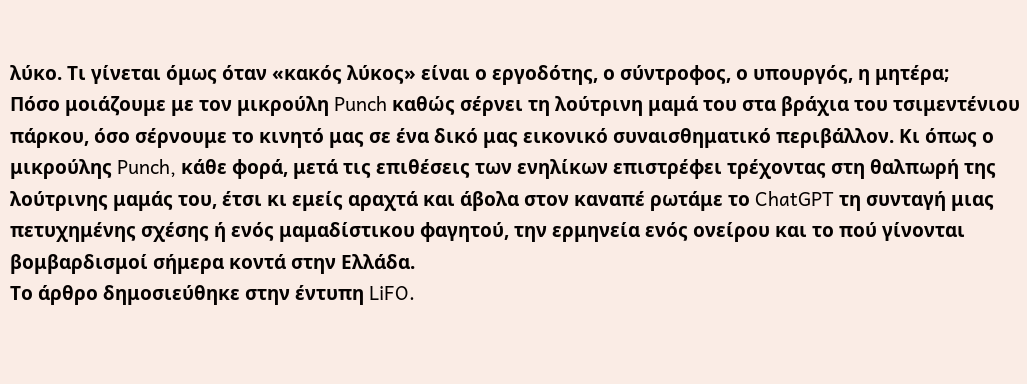λύκο. Τι γίνεται όμως όταν «κακός λύκος» είναι ο εργοδότης, ο σύντροφος, ο υπουργός, η μητέρα;
Πόσο μοιάζουμε με τον μικρούλη Punch καθώς σέρνει τη λούτρινη μαμά του στα βράχια του τσιμεντένιου πάρκου, όσο σέρνουμε το κινητό μας σε ένα δικό μας εικονικό συναισθηματικό περιβάλλον. Κι όπως ο μικρούλης Punch, κάθε φορά, μετά τις επιθέσεις των ενηλίκων επιστρέφει τρέχοντας στη θαλπωρή της λούτρινης μαμάς του, έτσι κι εμείς αραχτά και άβολα στον καναπέ ρωτάμε το ChatGPT τη συνταγή μιας πετυχημένης σχέσης ή ενός μαμαδίστικου φαγητού, την ερμηνεία ενός ονείρου και το πού γίνονται βομβαρδισμοί σήμερα κοντά στην Ελλάδα.
Το άρθρο δημοσιεύθηκε στην έντυπη LiFO.